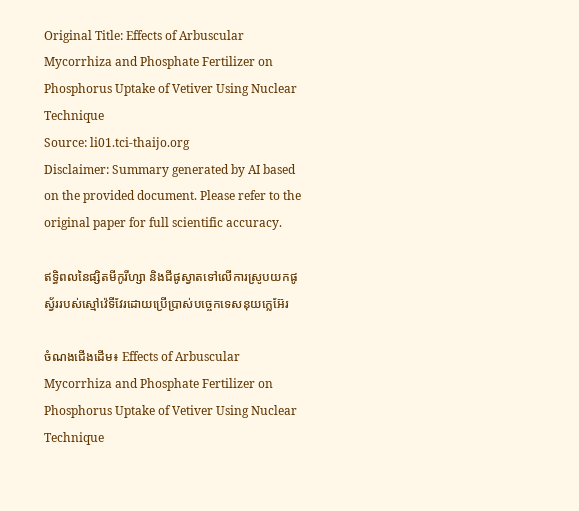Original Title: Effects of Arbuscular Mycorrhiza and Phosphate Fertilizer on Phosphorus Uptake of Vetiver Using Nuclear Technique
Source: li01.tci-thaijo.org
Disclaimer: Summary generated by AI based on the provided document. Please refer to the original paper for full scientific accuracy.

ឥទ្ធិពលនៃផ្សិតមីកូរីហ្សា និងជីផូស្វាតទៅលើការស្រូបយកផូស្វ័ររបស់ស្មៅវ៉េទីវែរដោយប្រើប្រាស់បច្ចេកទេសនុយក្លេអ៊ែរ

ចំណងជើងដើម៖ Effects of Arbuscular Mycorrhiza and Phosphate Fertilizer on Phosphorus Uptake of Vetiver Using Nuclear Technique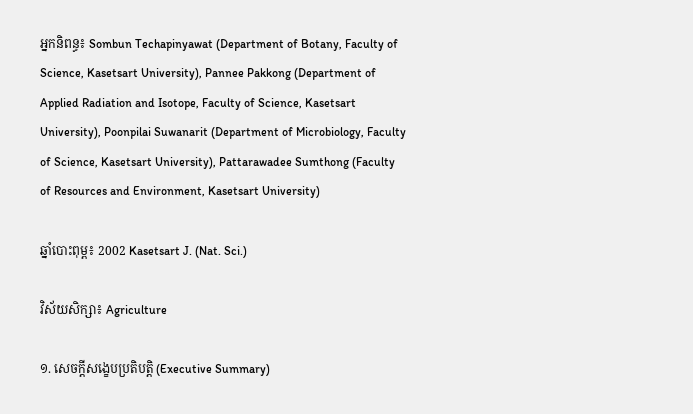អ្នកនិពន្ធ៖ Sombun Techapinyawat (Department of Botany, Faculty of Science, Kasetsart University), Pannee Pakkong (Department of Applied Radiation and Isotope, Faculty of Science, Kasetsart University), Poonpilai Suwanarit (Department of Microbiology, Faculty of Science, Kasetsart University), Pattarawadee Sumthong (Faculty of Resources and Environment, Kasetsart University)

ឆ្នាំបោះពុម្ព៖ 2002 Kasetsart J. (Nat. Sci.)

វិស័យសិក្សា៖ Agriculture

១. សេចក្តីសង្ខេបប្រតិបត្តិ (Executive Summary)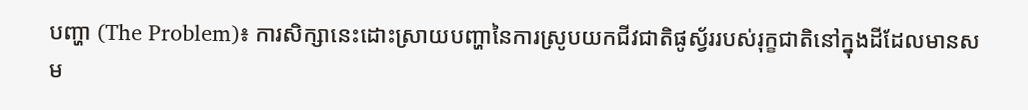បញ្ហា (The Problem)៖ ការសិក្សានេះដោះស្រាយបញ្ហានៃការស្រូបយកជីវជាតិផូស្វ័ររបស់រុក្ខជាតិនៅក្នុងដីដែលមានសម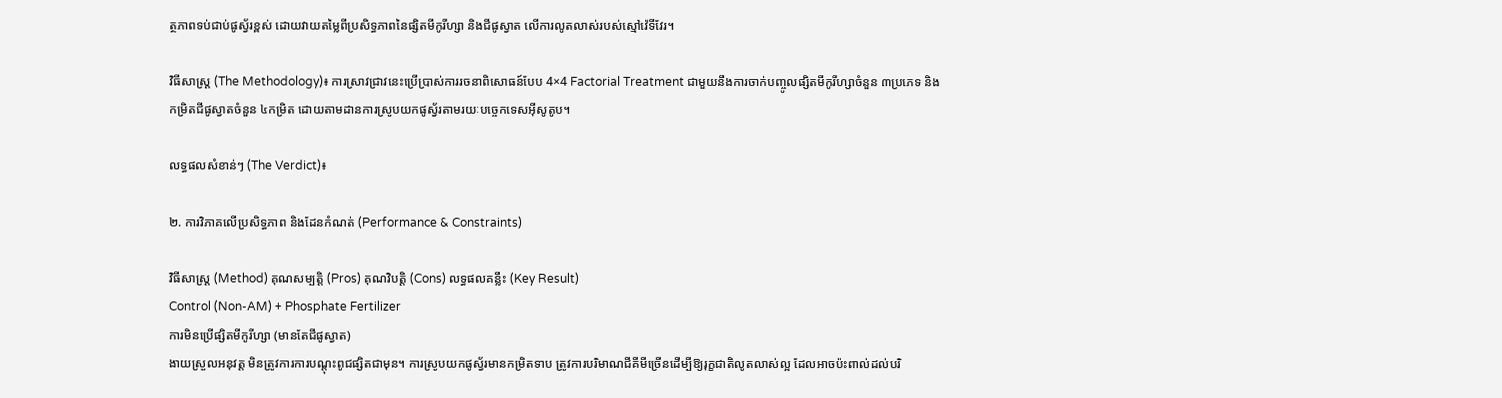ត្ថភាពទប់ជាប់ផូស្វ័រខ្ពស់ ដោយវាយតម្លៃពីប្រសិទ្ធភាពនៃផ្សិតមីកូរីហ្សា និងជីផូស្វាត លើការលូតលាស់របស់ស្មៅវ៉េទីវែរ។

វិធីសាស្ត្រ (The Methodology)៖ ការស្រាវជ្រាវនេះប្រើប្រាស់ការរចនាពិសោធន៍បែប 4×4 Factorial Treatment ជាមួយនឹងការចាក់បញ្ចូលផ្សិតមីកូរីហ្សាចំនួន ៣ប្រភេទ និងកម្រិតជីផូស្វាតចំនួន ៤កម្រិត ដោយតាមដានការស្រូបយកផូស្វ័រតាមរយៈបច្ចេកទេសអ៊ីសូតូប។

លទ្ធផលសំខាន់ៗ (The Verdict)៖

២. ការវិភាគលើប្រសិទ្ធភាព និងដែនកំណត់ (Performance & Constraints)

វិធីសាស្ត្រ (Method) គុណសម្បត្តិ (Pros) គុណវិបត្តិ (Cons) លទ្ធផលគន្លឹះ (Key Result)
Control (Non-AM) + Phosphate Fertilizer
ការមិនប្រើផ្សិតមីកូរីហ្សា (មានតែជីផូស្វាត)
ងាយស្រួលអនុវត្ត មិនត្រូវការការបណ្តុះពូជផ្សិតជាមុន។ ការស្រូបយកផូស្វ័រមានកម្រិតទាប ត្រូវការបរិមាណជីគីមីច្រើនដើម្បីឱ្យរុក្ខជាតិលូតលាស់ល្អ ដែលអាចប៉ះពាល់ដល់បរិ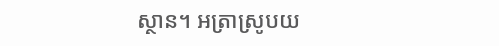ស្ថាន។ អត្រាស្រូបយ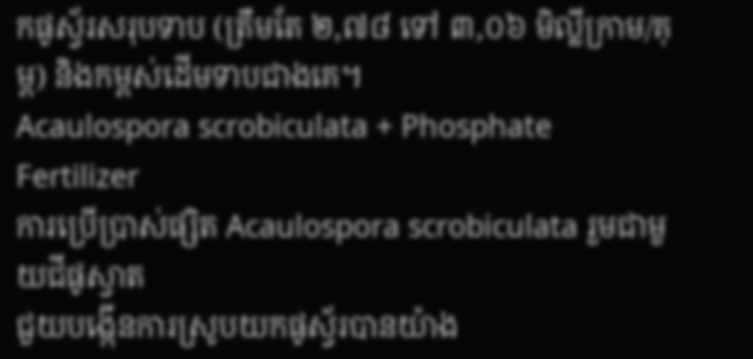កផូស្វ័រសរុបទាប (ត្រឹមតែ ២,៧៨ ទៅ ៣,០៦ មិល្លីក្រាម/គុម្ព) និងកម្ពស់ដើមទាបជាងគេ។
Acaulospora scrobiculata + Phosphate Fertilizer
ការប្រើប្រាស់ផ្សិត Acaulospora scrobiculata រួមជាមួយជីផូស្វាត
ជួយបង្កើនការស្រូបយកផូស្វ័របានយ៉ាង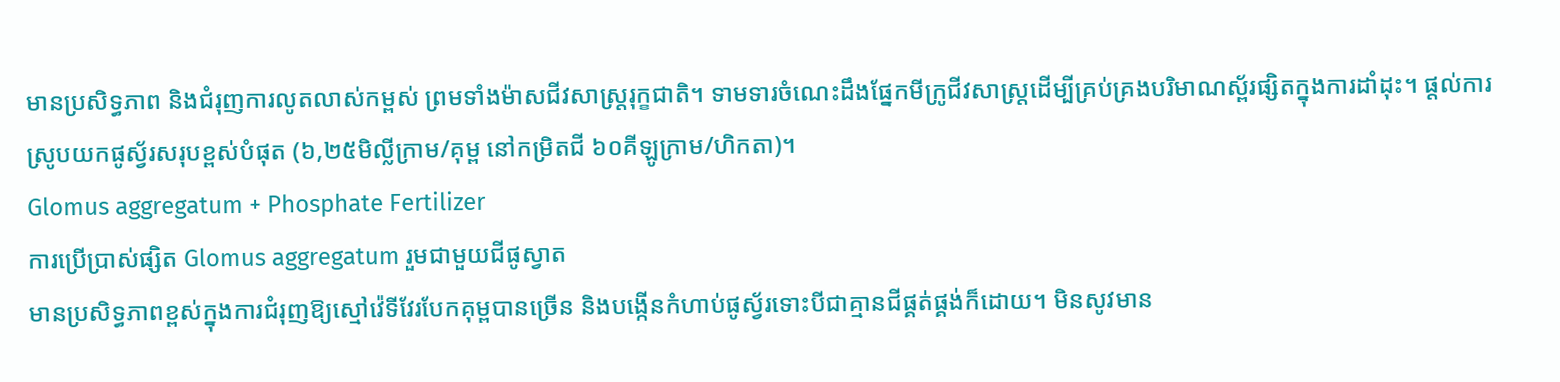មានប្រសិទ្ធភាព និងជំរុញការលូតលាស់កម្ពស់ ព្រមទាំងម៉ាសជីវសាស្ត្ររុក្ខជាតិ។ ទាមទារចំណេះដឹងផ្នែកមីក្រូជីវសាស្ត្រដើម្បីគ្រប់គ្រងបរិមាណស្ព័រផ្សិតក្នុងការដាំដុះ។ ផ្តល់ការស្រូបយកផូស្វ័រសរុបខ្ពស់បំផុត (៦,២៥មិល្លីក្រាម/គុម្ព នៅកម្រិតជី ៦០គីឡូក្រាម/ហិកតា)។
Glomus aggregatum + Phosphate Fertilizer
ការប្រើប្រាស់ផ្សិត Glomus aggregatum រួមជាមួយជីផូស្វាត
មានប្រសិទ្ធភាពខ្ពស់ក្នុងការជំរុញឱ្យស្មៅវ៉េទីវែរបែកគុម្ពបានច្រើន និងបង្កើនកំហាប់ផូស្វ័រទោះបីជាគ្មានជីផ្គត់ផ្គង់ក៏ដោយ។ មិនសូវមាន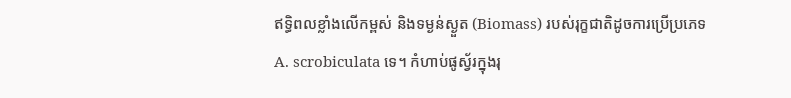ឥទ្ធិពលខ្លាំងលើកម្ពស់ និងទម្ងន់ស្ងួត (Biomass) របស់រុក្ខជាតិដូចការប្រើប្រភេទ A. scrobiculata ទេ។ កំហាប់ផូស្វ័រក្នុងរុ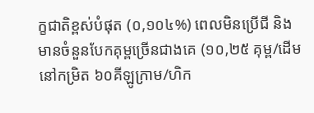ក្ខជាតិខ្ពស់បំផុត (០,១០៤%) ពេលមិនប្រើជី និងមានចំនួនបែកគុម្ពច្រើនជាងគេ (១០,២៥ គុម្ព/ដើម នៅកម្រិត ៦០គីឡូក្រាម/ហិក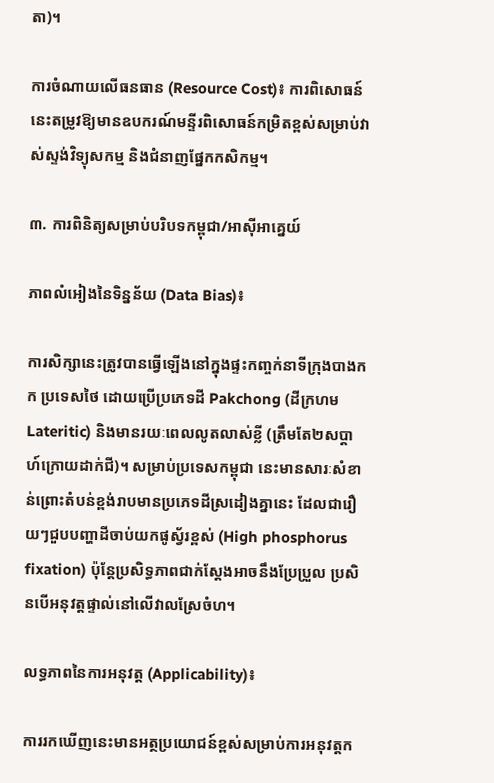តា)។

ការចំណាយលើធនធាន (Resource Cost)៖ ការពិសោធន៍នេះតម្រូវឱ្យមានឧបករណ៍មន្ទីរពិសោធន៍កម្រិតខ្ពស់សម្រាប់វាស់ស្ទង់វិទ្យុសកម្ម និងជំនាញផ្នែកកសិកម្ម។

៣. ការពិនិត្យសម្រាប់បរិបទកម្ពុជា/អាស៊ីអាគ្នេយ៍

ភាពលំអៀងនៃទិន្នន័យ (Data Bias)៖

ការសិក្សានេះត្រូវបានធ្វើឡើងនៅក្នុងផ្ទះកញ្ចក់នាទីក្រុងបាងកក ប្រទេសថៃ ដោយប្រើប្រភេទដី Pakchong (ដីក្រហម Lateritic) និងមានរយៈពេលលូតលាស់ខ្លី (ត្រឹមតែ២សប្តាហ៍ក្រោយដាក់ជី)។ សម្រាប់ប្រទេសកម្ពុជា នេះមានសារៈសំខាន់ព្រោះតំបន់ខ្ពង់រាបមានប្រភេទដីស្រដៀងគ្នានេះ ដែលជារឿយៗជួបបញ្ហាដីចាប់យកផូស្វ័រខ្ពស់ (High phosphorus fixation) ប៉ុន្តែប្រសិទ្ធភាពជាក់ស្តែងអាចនឹងប្រែប្រួល ប្រសិនបើអនុវត្តផ្ទាល់នៅលើវាលស្រែចំហ។

លទ្ធភាពនៃការអនុវត្ត (Applicability)៖

ការរកឃើញនេះមានអត្ថប្រយោជន៍ខ្ពស់សម្រាប់ការអនុវត្តក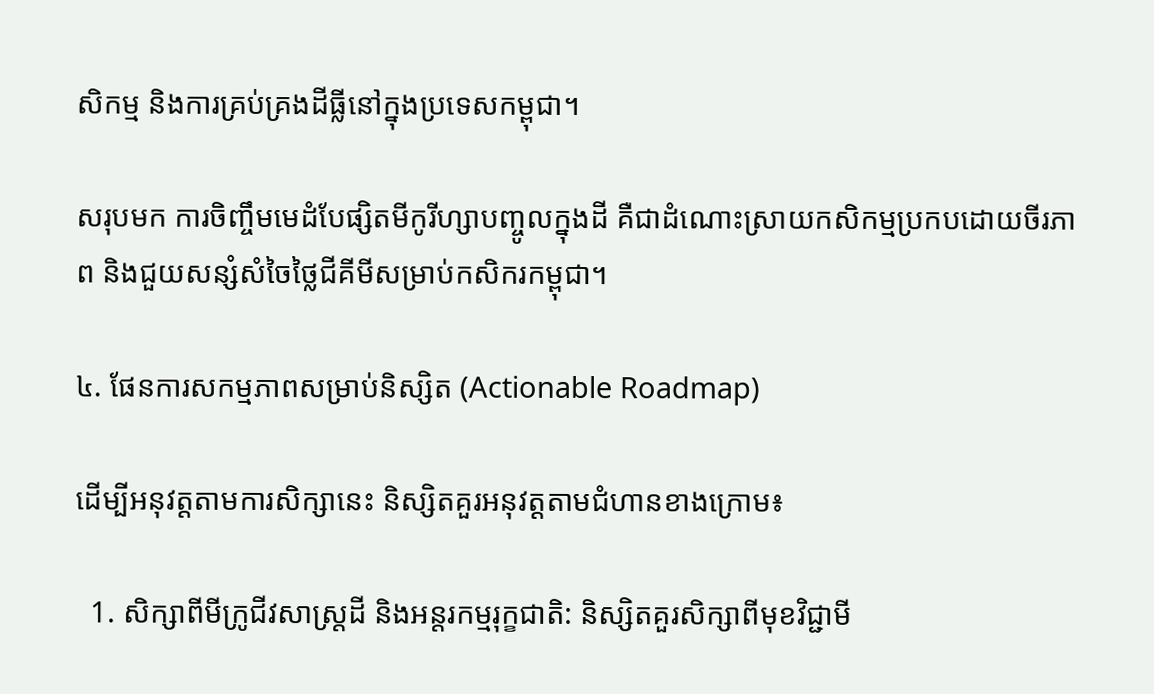សិកម្ម និងការគ្រប់គ្រងដីធ្លីនៅក្នុងប្រទេសកម្ពុជា។

សរុបមក ការចិញ្ចឹមមេដំបែផ្សិតមីកូរីហ្សាបញ្ចូលក្នុងដី គឺជាដំណោះស្រាយកសិកម្មប្រកបដោយចីរភាព និងជួយសន្សំសំចៃថ្លៃជីគីមីសម្រាប់កសិករកម្ពុជា។

៤. ផែនការសកម្មភាពសម្រាប់និស្សិត (Actionable Roadmap)

ដើម្បីអនុវត្តតាមការសិក្សានេះ និស្សិតគួរអនុវត្តតាមជំហានខាងក្រោម៖

  1. សិក្សាពីមីក្រូជីវសាស្ត្រដី និងអន្តរកម្មរុក្ខជាតិ: និស្សិតគួរសិក្សាពីមុខវិជ្ជាមី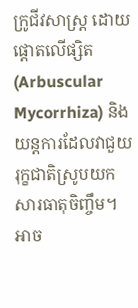ក្រូជីវសាស្ត្រ ដោយផ្តោតលើផ្សិត (Arbuscular Mycorrhiza) និងយន្តការដែលវាជួយរុក្ខជាតិស្រូបយកសារធាតុចិញ្ចឹម។ អាច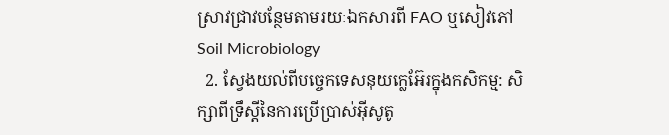ស្រាវជ្រាវបន្ថែមតាមរយៈឯកសារពី FAO ឬសៀវភៅ Soil Microbiology
  2. ស្វែងយល់ពីបច្ចេកទេសនុយក្លេអ៊ែរក្នុងកសិកម្ម: សិក្សាពីទ្រឹស្តីនៃការប្រើប្រាស់អ៊ីសូតូ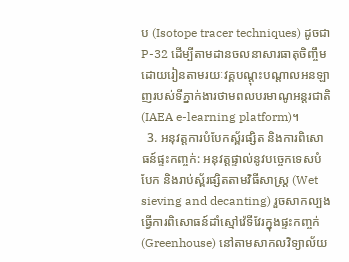ប (Isotope tracer techniques) ដូចជា P-32 ដើម្បីតាមដានចលនាសារធាតុចិញ្ចឹម ដោយរៀនតាមរយៈវគ្គបណ្តុះបណ្តាលអនឡាញរបស់ទីភ្នាក់ងារថាមពលបរមាណូអន្តរជាតិ (IAEA e-learning platform)។
  3. អនុវត្តការបំបែកស្ព័រផ្សិត និងការពិសោធន៍ផ្ទះកញ្ចក់: អនុវត្តផ្ទាល់នូវបច្ចេកទេសបំបែក និងរាប់ស្ព័រផ្សិតតាមវិធីសាស្ត្រ (Wet sieving and decanting) រួចសាកល្បងធ្វើការពិសោធន៍ដាំស្មៅវ៉េទីវែរក្នុងផ្ទះកញ្ចក់ (Greenhouse) នៅតាមសាកលវិទ្យាល័យ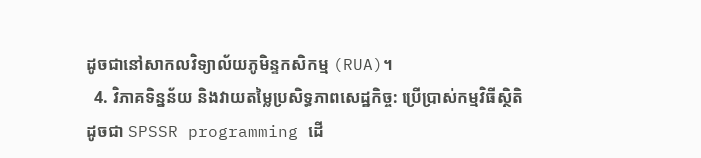ដូចជានៅសាកលវិទ្យាល័យភូមិន្ទកសិកម្ម (RUA)។
  4. វិភាគទិន្នន័យ និងវាយតម្លៃប្រសិទ្ធភាពសេដ្ឋកិច្ច: ប្រើប្រាស់កម្មវិធីស្ថិតិដូចជា SPSSR programming ដើ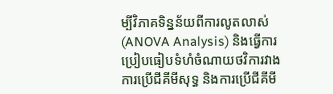ម្បីវិភាគទិន្នន័យពីការលូតលាស់ (ANOVA Analysis) និងធ្វើការប្រៀបធៀបទំហំចំណាយថវិការវាងការប្រើជីគីមីសុទ្ធ និងការប្រើជីគីមី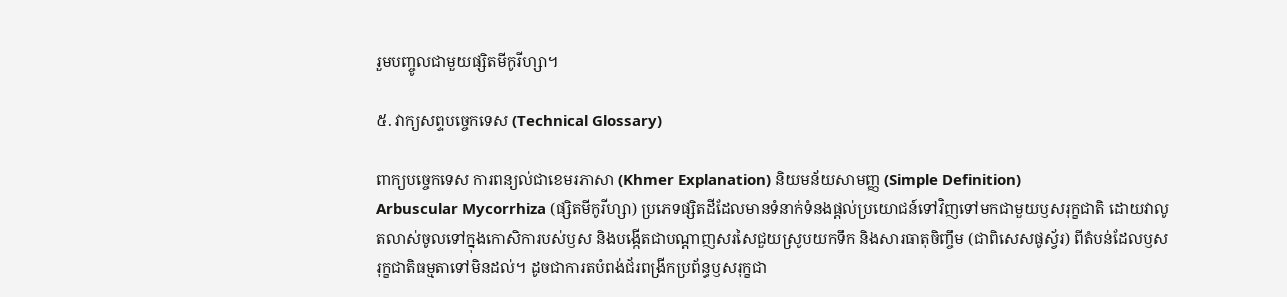រួមបញ្ចូលជាមួយផ្សិតមីកូរីហ្សា។

៥. វាក្យសព្ទបច្ចេកទេស (Technical Glossary)

ពាក្យបច្ចេកទេស ការពន្យល់ជាខេមរភាសា (Khmer Explanation) និយមន័យសាមញ្ញ (Simple Definition)
Arbuscular Mycorrhiza (ផ្សិតមីកូរីហ្សា) ប្រភេទផ្សិតដីដែលមានទំនាក់ទំនងផ្តល់ប្រយោជន៍ទៅវិញទៅមកជាមួយឫសរុក្ខជាតិ ដោយវាលូតលាស់ចូលទៅក្នុងកោសិការបស់ឫស និងបង្កើតជាបណ្តាញសរសៃជួយស្រូបយកទឹក និងសារធាតុចិញ្ចឹម (ជាពិសេសផូស្វ័រ) ពីតំបន់ដែលឫសរុក្ខជាតិធម្មតាទៅមិនដល់។ ដូចជាការតបំពង់ជ័រពង្រីកប្រព័ន្ធឫសរុក្ខជា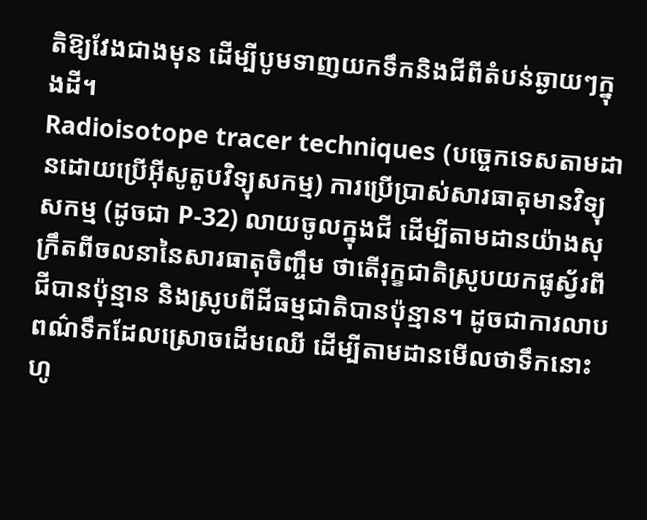តិឱ្យវែងជាងមុន ដើម្បីបូមទាញយកទឹកនិងជីពីតំបន់ឆ្ងាយៗក្នុងដី។
Radioisotope tracer techniques (បច្ចេកទេសតាមដានដោយប្រើអ៊ីសូតូបវិទ្យុសកម្ម) ការប្រើប្រាស់សារធាតុមានវិទ្យុសកម្ម (ដូចជា P-32) លាយចូលក្នុងជី ដើម្បីតាមដានយ៉ាងសុក្រឹតពីចលនានៃសារធាតុចិញ្ចឹម ថាតើរុក្ខជាតិស្រូបយកផូស្វ័រពីជីបានប៉ុន្មាន និងស្រូបពីដីធម្មជាតិបានប៉ុន្មាន។ ដូចជាការលាបពណ៌ទឹកដែលស្រោចដើមឈើ ដើម្បីតាមដានមើលថាទឹកនោះហូ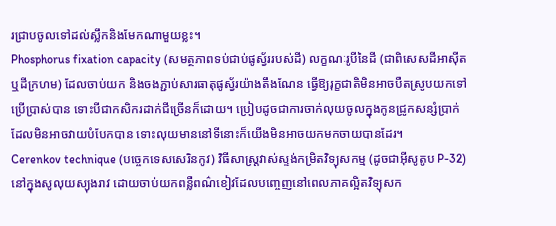រជ្រាបចូលទៅដល់ស្លឹកនិងមែកណាមួយខ្លះ។
Phosphorus fixation capacity (សមត្ថភាពទប់ជាប់ផូស្វ័ររបស់ដី) លក្ខណៈរូបីនៃដី (ជាពិសេសដីអាស៊ីត ឬដីក្រហម) ដែលចាប់យក និងចងភ្ជាប់សារធាតុផូស្វ័រយ៉ាងតឹងណែន ធ្វើឱ្យរុក្ខជាតិមិនអាចបឺតស្រូបយកទៅប្រើប្រាស់បាន ទោះបីជាកសិករដាក់ជីច្រើនក៏ដោយ។ ប្រៀបដូចជាការចាក់លុយចូលក្នុងកូនជ្រូកសន្សំប្រាក់ដែលមិនអាចវាយបំបែកបាន ទោះលុយមាននៅទីនោះក៏យើងមិនអាចយកមកចាយបានដែរ។
Cerenkov technique (បច្ចេកទេសសេរិនកូវ) វិធីសាស្ត្រវាស់ស្ទង់កម្រិតវិទ្យុសកម្ម (ដូចជាអ៊ីសូតូប P-32) នៅក្នុងសូលុយស្យុងរាវ ដោយចាប់យកពន្លឺពណ៌ខៀវដែលបញ្ចេញនៅពេលភាគល្អិតវិទ្យុសក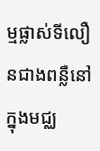ម្មផ្លាស់ទីលឿនជាងពន្លឺនៅក្នុងមជ្ឈ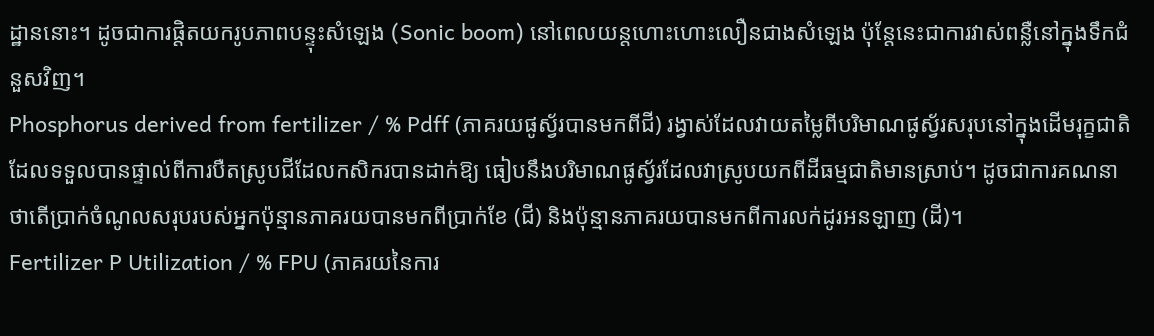ដ្ឋាននោះ។ ដូចជាការផ្តិតយករូបភាពបន្ទុះសំឡេង (Sonic boom) នៅពេលយន្តហោះហោះលឿនជាងសំឡេង ប៉ុន្តែនេះជាការវាស់ពន្លឺនៅក្នុងទឹកជំនួសវិញ។
Phosphorus derived from fertilizer / % Pdff (ភាគរយផូស្វ័របានមកពីជី) រង្វាស់ដែលវាយតម្លៃពីបរិមាណផូស្វ័រសរុបនៅក្នុងដើមរុក្ខជាតិ ដែលទទួលបានផ្ទាល់ពីការបឺតស្រូបជីដែលកសិករបានដាក់ឱ្យ ធៀបនឹងបរិមាណផូស្វ័រដែលវាស្រូបយកពីដីធម្មជាតិមានស្រាប់។ ដូចជាការគណនាថាតើប្រាក់ចំណូលសរុបរបស់អ្នកប៉ុន្មានភាគរយបានមកពីប្រាក់ខែ (ជី) និងប៉ុន្មានភាគរយបានមកពីការលក់ដូរអនឡាញ (ដី)។
Fertilizer P Utilization / % FPU (ភាគរយនៃការ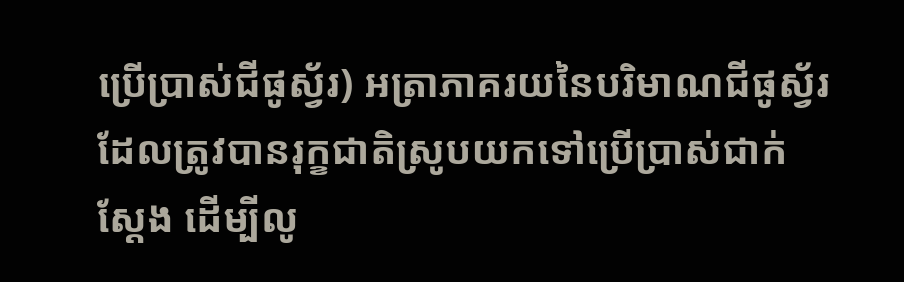ប្រើប្រាស់ជីផូស្វ័រ) អត្រាភាគរយនៃបរិមាណជីផូស្វ័រដែលត្រូវបានរុក្ខជាតិស្រូបយកទៅប្រើប្រាស់ជាក់ស្តែង ដើម្បីលូ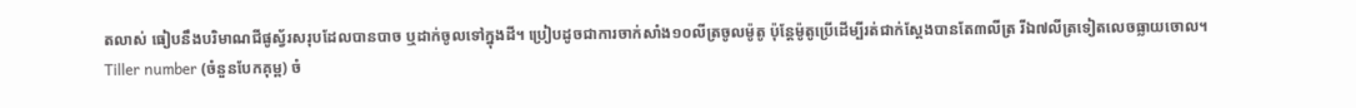តលាស់ ធៀបនឹងបរិមាណជីផូស្វ័រសរុបដែលបានបាច ឬដាក់ចូលទៅក្នុងដី។ ប្រៀបដូចជាការចាក់សាំង១០លីត្រចូលម៉ូតូ ប៉ុន្តែម៉ូតូប្រើដើម្បីរត់ជាក់ស្តែងបានតែ៣លីត្រ រីឯ៧លីត្រទៀតលេចធ្លាយចោល។
Tiller number (ចំនួនបែកគុម្ព) ចំ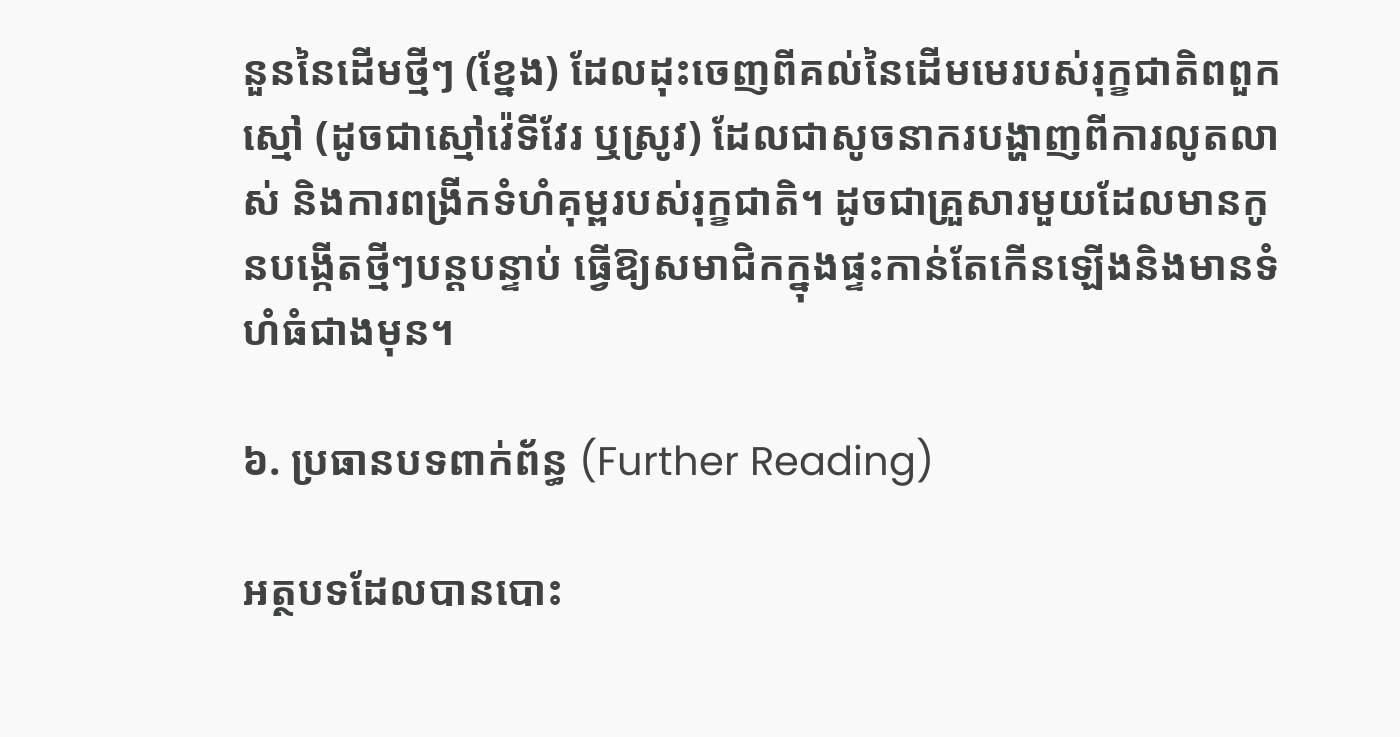នួននៃដើមថ្មីៗ (ខ្នែង) ដែលដុះចេញពីគល់នៃដើមមេរបស់រុក្ខជាតិពពួកស្មៅ (ដូចជាស្មៅវ៉េទីវែរ ឬស្រូវ) ដែលជាសូចនាករបង្ហាញពីការលូតលាស់ និងការពង្រីកទំហំគុម្ពរបស់រុក្ខជាតិ។ ដូចជាគ្រួសារមួយដែលមានកូនបង្កើតថ្មីៗបន្តបន្ទាប់ ធ្វើឱ្យសមាជិកក្នុងផ្ទះកាន់តែកើនឡើងនិងមានទំហំធំជាងមុន។

៦. ប្រធានបទពាក់ព័ន្ធ (Further Reading)

អត្ថបទដែលបានបោះ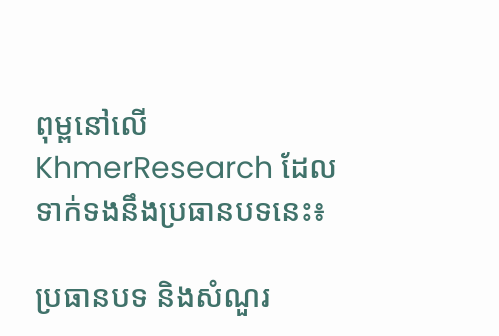ពុម្ពនៅលើ KhmerResearch ដែលទាក់ទងនឹងប្រធានបទនេះ៖

ប្រធានបទ និងសំណួរ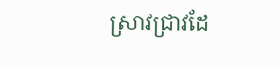ស្រាវជ្រាវដែ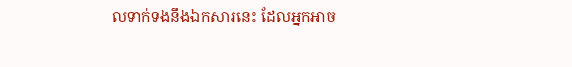លទាក់ទងនឹងឯកសារនេះ ដែលអ្នកអាច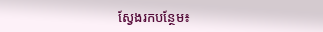ស្វែងរកបន្ថែម៖